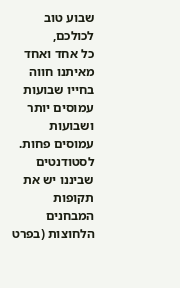שבוע טוב לכולכם,
כל אחד ואחד מאיתנו חווה בחייו שבועות עמוסים יותר ושבועות עמוסים פחות.
לסטודנטים שביננו יש את תקופות המבחנים הלחוצות (בפרט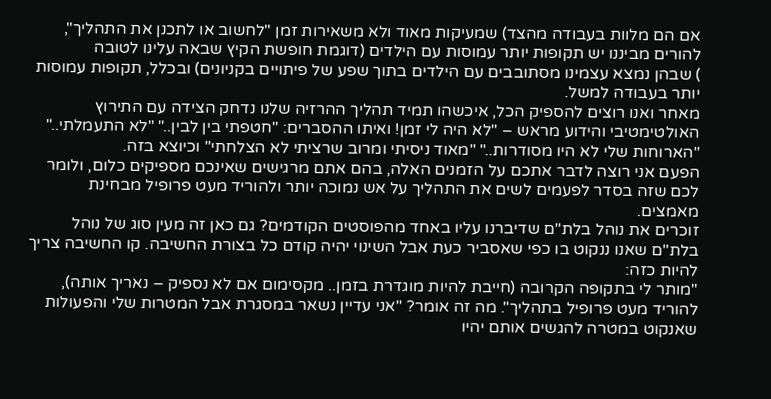אם הם מלוות בעבודה מהצד) שמעיקות מאוד ולא משאירות זמן "לחשוב או לתכנן את התהליך", להורים מביננו יש תקופות יותר עמוסות עם הילדים (דוגמת חופשת הקיץ שבאה עלינו לטובה
) שבהן נמצא עצמינו מסתובבים עם הילדים בתוך שפע של פיתויים בקניונים) ובכלל, תקופות עמוסות יותר בעבודה למשל.
מאחר ואנו רוצים להספיק הכל, איכשהו תמיד תהליך ההרזיה שלנו נדחק הצידה עם התירוץ האולטימטיבי והידוע מראש – "לא היה לי זמן! ואיתו ההסברים: "חטפתי בין לבין.." "לא התעמלתי.." "הארוחות שלי לא היו מסודרות.." "מאוד ניסיתי ומרוב שרציתי לא הצלחתי" וכיוצא בזה.
הפעם אני רוצה לדבר אתכם על הזמנים האלה, בהם אתם מרגישים שאינכם מספיקים כלום, ולומר לכם שזה בסדר לפעמים לשים את התהליך על אש נמוכה יותר ולהוריד מעט פרופיל מבחינת מאמצים.
זוכרים את נוהל בלת"ם שדיברנו עליו באחד מהפוסטים הקודמים? גם כאן זה מעין סוג של נוהל בלת"ם שאנו ננקוט בו כפי שאסביר כעת אבל השינוי יהיה קודם כל בצורת החשיבה. קו החשיבה צריך להיות כזה:
"מותר לי בתקופה הקרובה (חייבת להיות מוגדרת בזמן.. מקסימום אם לא נספיק – נאריך אותה), להוריד מעט פרופיל בתהליך". מה זה אומר? "אני עדיין נשאר במסגרת אבל המטרות שלי והפעולות שאנקוט במטרה להגשים אותם יהיו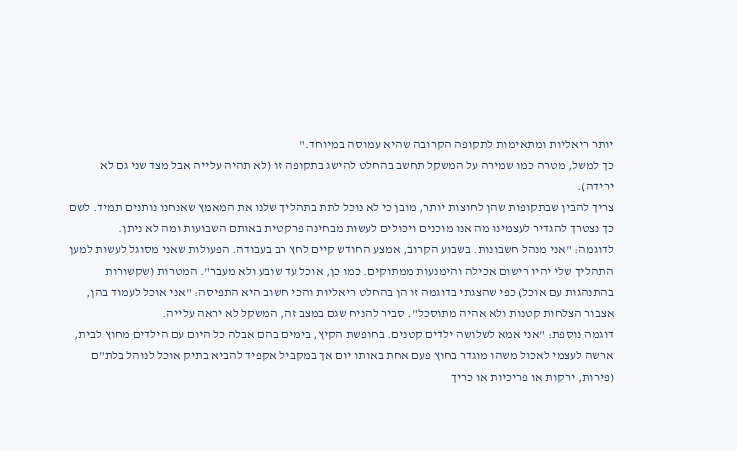יותר ריאליות ומתאימות לתקופה הקרובה שהיא עמוסה במיוחד."
כך למשל, מטרה כמו שמירה על המשקל תחשב בהחלט להישג בתקופה זו (לא תהיה עלייה אבל מצד שני גם לא ירידה).
צריך להבין שבתקופות שהן לחוצות יותר, מובן כי לא נוכל לתת בתהליך שלנו את המאמץ שאנחנו נותנים תמיד. לשם כך נצטרך להגדיר לעצמינו מה אנו מוכנים ויכולים לעשות מבחינה פרקטית באותם השבועות ומה לא ניתן.
לדוגמה: "אני מנהל חשבונות. בשבוע הקרוב, אמצע החודש קיים לחץ רב בעבודה. הפעולות שאני מסוגל לעשות למען התהליך שלי יהיו רישום אכילה והימנעות ממתוקים. כמו כן, אוכל עד שובע ולא מעבר". המטרות (שקשורות בהתנהגות עם אוכל) כפי שהצגתי בדוגמה זו הן בהחלט ריאליות והכי חשוב היא התפיסה: "אני אוכל לעמוד בהן, אצבור הצלחות קטנות ולא אהיה מתוסכל". סביר להניח שגם במצב זה, המשקל לא יראה עלייה.
דוגמה נוספת: "אני אמא לשלושה ילדים קטנים. בחופשת הקיץ, בימים בהם אבלה כל היום עם הילדים מחוץ לבית, ארשה לעצמי לאכול משהו מוגדר בחוץ פעם אחת באותו יום אך במקביל אקפיד להביא בתיק אוכל לנוהל בלת"ם (פירות, ירקות או פריכיות או כריך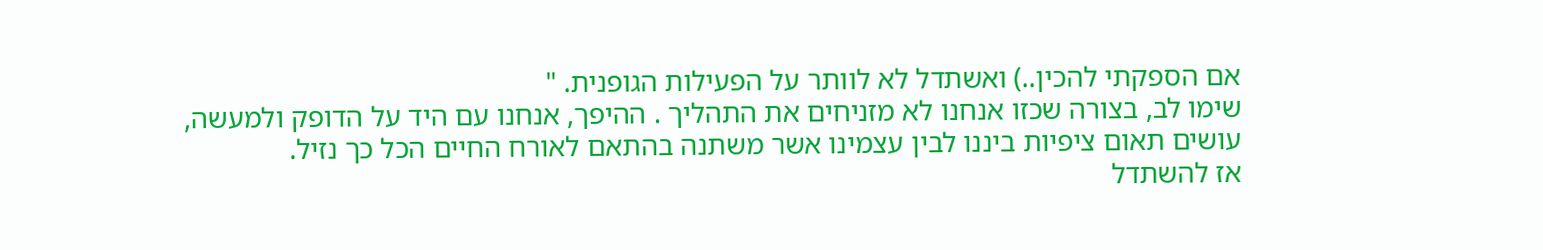אם הספקתי להכין..) ואשתדל לא לוותר על הפעילות הגופנית. "
שימו לב, בצורה שכזו אנחנו לא מזניחים את התהליך . ההיפך, אנחנו עם היד על הדופק ולמעשה, עושים תאום ציפיות ביננו לבין עצמינו אשר משתנה בהתאם לאורח החיים הכל כך נזיל.
אז להשתדל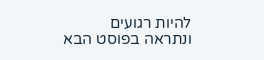להיות רגועים
ונתראה בפוסט הבא